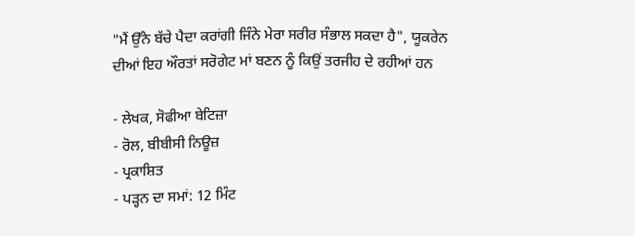"ਮੈਂ ਉੱਨੇ ਬੱਚੇ ਪੈਦਾ ਕਰਾਂਗੀ ਜਿੰਨੇ ਮੇਰਾ ਸਰੀਰ ਸੰਭਾਲ ਸਕਦਾ ਹੈ", ਯੂਕਰੇਨ ਦੀਆਂ ਇਹ ਔਰਤਾਂ ਸਰੋਗੇਟ ਮਾਂ ਬਣਨ ਨੂੰ ਕਿਉਂ ਤਰਜੀਹ ਦੇ ਰਹੀਆਂ ਹਨ

- ਲੇਖਕ, ਸੋਫੀਆ ਬੇਟਿਜ਼ਾ
- ਰੋਲ, ਬੀਬੀਸੀ ਨਿਊਜ਼
- ਪ੍ਰਕਾਸ਼ਿਤ
- ਪੜ੍ਹਨ ਦਾ ਸਮਾਂ: 12 ਮਿੰਟ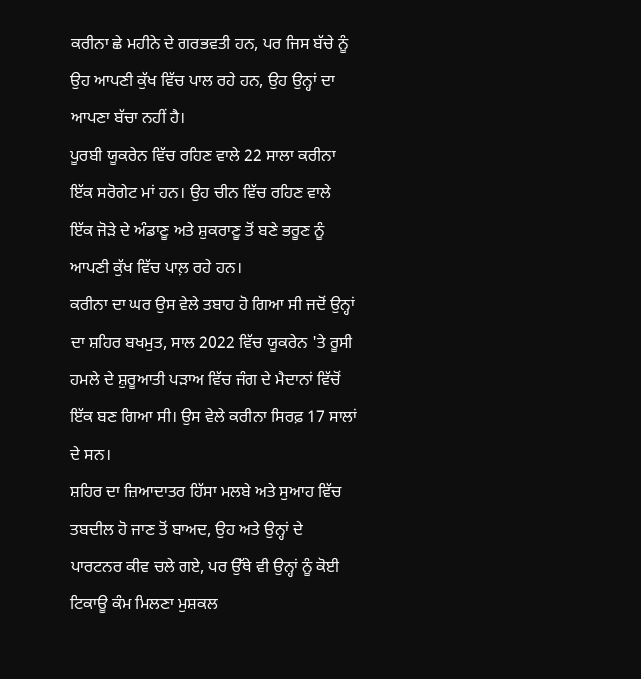ਕਰੀਨਾ ਛੇ ਮਹੀਨੇ ਦੇ ਗਰਭਵਤੀ ਹਨ, ਪਰ ਜਿਸ ਬੱਚੇ ਨੂੰ ਉਹ ਆਪਣੀ ਕੁੱਖ ਵਿੱਚ ਪਾਲ ਰਹੇ ਹਨ, ਉਹ ਉਨ੍ਹਾਂ ਦਾ ਆਪਣਾ ਬੱਚਾ ਨਹੀਂ ਹੈ।
ਪੂਰਬੀ ਯੂਕਰੇਨ ਵਿੱਚ ਰਹਿਣ ਵਾਲੇ 22 ਸਾਲਾ ਕਰੀਨਾ ਇੱਕ ਸਰੋਗੇਟ ਮਾਂ ਹਨ। ਉਹ ਚੀਨ ਵਿੱਚ ਰਹਿਣ ਵਾਲੇ ਇੱਕ ਜੋੜੇ ਦੇ ਅੰਡਾਣੂ ਅਤੇ ਸ਼ੁਕਰਾਣੂ ਤੋਂ ਬਣੇ ਭਰੂਣ ਨੂੰ ਆਪਣੀ ਕੁੱਖ ਵਿੱਚ ਪਾਲ਼ ਰਹੇ ਹਨ।
ਕਰੀਨਾ ਦਾ ਘਰ ਉਸ ਵੇਲੇ ਤਬਾਹ ਹੋ ਗਿਆ ਸੀ ਜਦੋਂ ਉਨ੍ਹਾਂ ਦਾ ਸ਼ਹਿਰ ਬਖਮੁਤ, ਸਾਲ 2022 ਵਿੱਚ ਯੂਕਰੇਨ 'ਤੇ ਰੂਸੀ ਹਮਲੇ ਦੇ ਸ਼ੁਰੂਆਤੀ ਪੜਾਅ ਵਿੱਚ ਜੰਗ ਦੇ ਮੈਦਾਨਾਂ ਵਿੱਚੋਂ ਇੱਕ ਬਣ ਗਿਆ ਸੀ। ਉਸ ਵੇਲੇ ਕਰੀਨਾ ਸਿਰਫ਼ 17 ਸਾਲਾਂ ਦੇ ਸਨ।
ਸ਼ਹਿਰ ਦਾ ਜ਼ਿਆਦਾਤਰ ਹਿੱਸਾ ਮਲਬੇ ਅਤੇ ਸੁਆਹ ਵਿੱਚ ਤਬਦੀਲ ਹੋ ਜਾਣ ਤੋਂ ਬਾਅਦ, ਉਹ ਅਤੇ ਉਨ੍ਹਾਂ ਦੇ ਪਾਰਟਨਰ ਕੀਵ ਚਲੇ ਗਏ, ਪਰ ਉੱਥੇ ਵੀ ਉਨ੍ਹਾਂ ਨੂੰ ਕੋਈ ਟਿਕਾਊ ਕੰਮ ਮਿਲਣਾ ਮੁਸ਼ਕਲ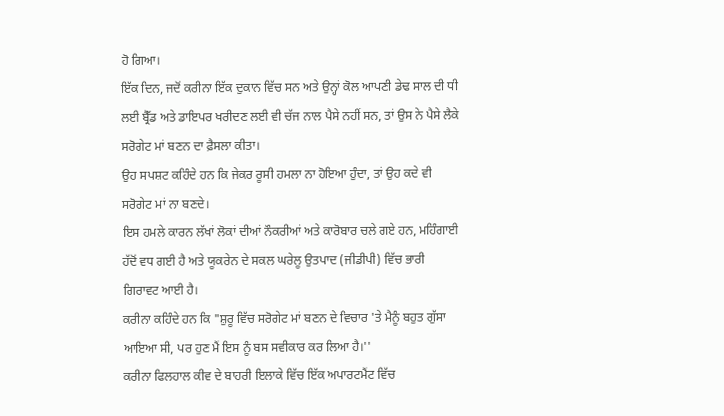ਹੋ ਗਿਆ।
ਇੱਕ ਦਿਨ, ਜਦੋਂ ਕਰੀਨਾ ਇੱਕ ਦੁਕਾਨ ਵਿੱਚ ਸਨ ਅਤੇ ਉਨ੍ਹਾਂ ਕੋਲ ਆਪਣੀ ਡੇਢ ਸਾਲ ਦੀ ਧੀ ਲਈ ਬ੍ਰੈੱਡ ਅਤੇ ਡਾਇਪਰ ਖਰੀਦਣ ਲਈ ਵੀ ਚੱਜ ਨਾਲ ਪੈਸੇ ਨਹੀਂ ਸਨ, ਤਾਂ ਉਸ ਨੇ ਪੈਸੇ ਲੈਕੇ ਸਰੋਗੇਟ ਮਾਂ ਬਣਨ ਦਾ ਫ਼ੈਸਲਾ ਕੀਤਾ।
ਉਹ ਸਪਸ਼ਟ ਕਹਿੰਦੇ ਹਨ ਕਿ ਜੇਕਰ ਰੂਸੀ ਹਮਲਾ ਨਾ ਹੋਇਆ ਹੁੰਦਾ, ਤਾਂ ਉਹ ਕਦੇ ਵੀ ਸਰੋਗੇਟ ਮਾਂ ਨਾ ਬਣਦੇ।
ਇਸ ਹਮਲੇ ਕਾਰਨ ਲੱਖਾਂ ਲੋਕਾਂ ਦੀਆਂ ਨੌਕਰੀਆਂ ਅਤੇ ਕਾਰੋਬਾਰ ਚਲੇ ਗਏ ਹਨ, ਮਹਿੰਗਾਈ ਹੱਦੋਂ ਵਧ ਗਈ ਹੈ ਅਤੇ ਯੂਕਰੇਨ ਦੇ ਸਕਲ ਘਰੇਲੂ ਉਤਪਾਦ (ਜੀਡੀਪੀ) ਵਿੱਚ ਭਾਰੀ ਗਿਰਾਵਟ ਆਈ ਹੈ।
ਕਰੀਨਾ ਕਹਿੰਦੇ ਹਨ ਕਿ "ਸ਼ੁਰੂ ਵਿੱਚ ਸਰੋਗੇਟ ਮਾਂ ਬਣਨ ਦੇ ਵਿਚਾਰ 'ਤੇ ਮੈਨੂੰ ਬਹੁਤ ਗੁੱਸਾ ਆਇਆ ਸੀ, ਪਰ ਹੁਣ ਮੈਂ ਇਸ ਨੂੰ ਬਸ ਸਵੀਕਾਰ ਕਰ ਲਿਆ ਹੈ।''
ਕਰੀਨਾ ਫਿਲਹਾਲ ਕੀਵ ਦੇ ਬਾਹਰੀ ਇਲਾਕੇ ਵਿੱਚ ਇੱਕ ਅਪਾਰਟਮੈਂਟ ਵਿੱਚ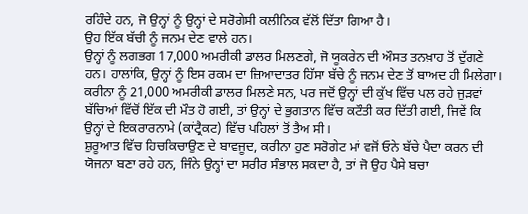ਰਹਿੰਦੇ ਹਨ, ਜੋ ਉਨ੍ਹਾਂ ਨੂੰ ਉਨ੍ਹਾਂ ਦੇ ਸਰੋਗੇਸੀ ਕਲੀਨਿਕ ਵੱਲੋਂ ਦਿੱਤਾ ਗਿਆ ਹੈ।
ਉਹ ਇੱਕ ਬੱਚੀ ਨੂੰ ਜਨਮ ਦੇਣ ਵਾਲੇ ਹਨ।
ਉਨ੍ਹਾਂ ਨੂੰ ਲਗਭਗ 17,000 ਅਮਰੀਕੀ ਡਾਲਰ ਮਿਲਣਗੇ, ਜੋ ਯੂਕਰੇਨ ਦੀ ਔਸਤ ਤਨਖ਼ਾਹ ਤੋਂ ਦੁੱਗਣੇ ਹਨ। ਹਾਲਾਂਕਿ, ਉਨ੍ਹਾਂ ਨੂੰ ਇਸ ਰਕਮ ਦਾ ਜ਼ਿਆਦਾਤਰ ਹਿੱਸਾ ਬੱਚੇ ਨੂੰ ਜਨਮ ਦੇਣ ਤੋਂ ਬਾਅਦ ਹੀ ਮਿਲੇਗਾ।
ਕਰੀਨਾ ਨੂੰ 21,000 ਅਮਰੀਕੀ ਡਾਲਰ ਮਿਲਣੇ ਸਨ, ਪਰ ਜਦੋਂ ਉਨ੍ਹਾਂ ਦੀ ਕੁੱਖ ਵਿੱਚ ਪਲ ਰਹੇ ਜੁੜਵਾਂ ਬੱਚਿਆਂ ਵਿੱਚੋਂ ਇੱਕ ਦੀ ਮੌਤ ਹੋ ਗਈ, ਤਾਂ ਉਨ੍ਹਾਂ ਦੇ ਭੁਗਤਾਨ ਵਿੱਚ ਕਟੌਤੀ ਕਰ ਦਿੱਤੀ ਗਈ, ਜਿਵੇਂ ਕਿ ਉਨ੍ਹਾਂ ਦੇ ਇਕਰਾਰਨਾਮੇ (ਕਾਂਟ੍ਰੈਕਟ) ਵਿੱਚ ਪਹਿਲਾਂ ਤੋਂ ਤੈਅ ਸੀ।
ਸ਼ੁਰੂਆਤ ਵਿੱਚ ਹਿਚਕਿਚਾਉਣ ਦੇ ਬਾਵਜੂਦ, ਕਰੀਨਾ ਹੁਣ ਸਰੋਗੇਟ ਮਾਂ ਵਜੋਂ ਓਨੇ ਬੱਚੇ ਪੈਦਾ ਕਰਨ ਦੀ ਯੋਜਨਾ ਬਣਾ ਰਹੇ ਹਨ, ਜਿੰਨੇ ਉਨ੍ਹਾਂ ਦਾ ਸਰੀਰ ਸੰਭਾਲ ਸਕਦਾ ਹੈ, ਤਾਂ ਜੋ ਉਹ ਪੈਸੇ ਬਚਾ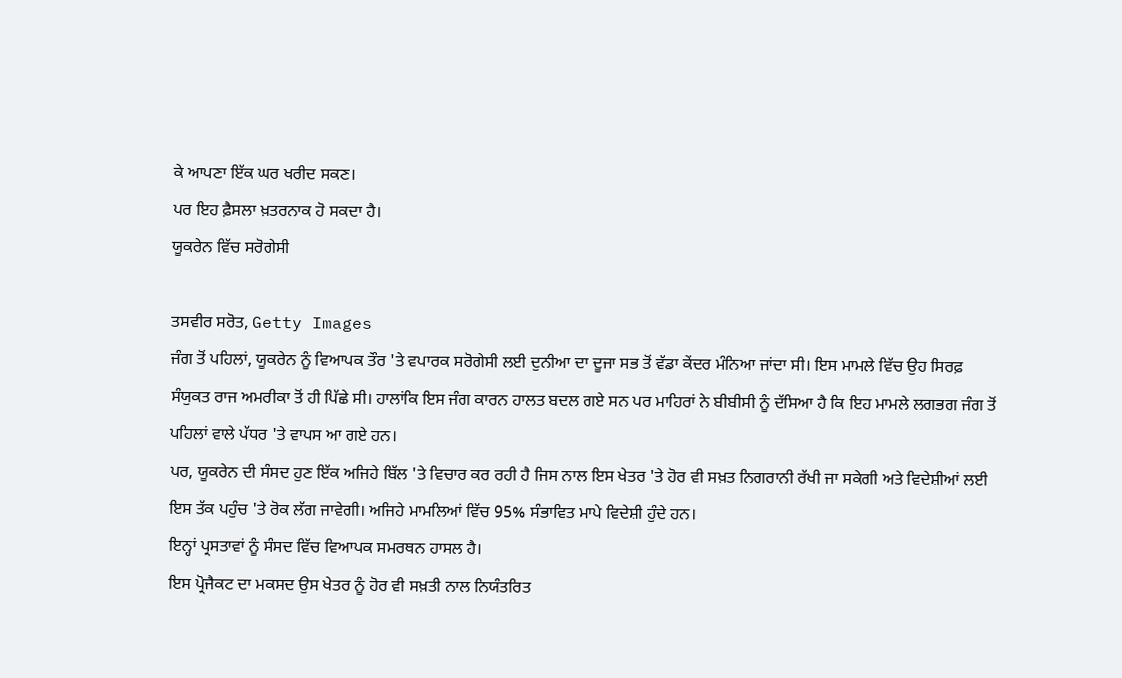ਕੇ ਆਪਣਾ ਇੱਕ ਘਰ ਖਰੀਦ ਸਕਣ।
ਪਰ ਇਹ ਫ਼ੈਸਲਾ ਖ਼ਤਰਨਾਕ ਹੋ ਸਕਦਾ ਹੈ।
ਯੂਕਰੇਨ ਵਿੱਚ ਸਰੋਗੇਸੀ

ਤਸਵੀਰ ਸਰੋਤ, Getty Images
ਜੰਗ ਤੋਂ ਪਹਿਲਾਂ, ਯੂਕਰੇਨ ਨੂੰ ਵਿਆਪਕ ਤੌਰ 'ਤੇ ਵਪਾਰਕ ਸਰੋਗੇਸੀ ਲਈ ਦੁਨੀਆ ਦਾ ਦੂਜਾ ਸਭ ਤੋਂ ਵੱਡਾ ਕੇਂਦਰ ਮੰਨਿਆ ਜਾਂਦਾ ਸੀ। ਇਸ ਮਾਮਲੇ ਵਿੱਚ ਉਹ ਸਿਰਫ਼ ਸੰਯੁਕਤ ਰਾਜ ਅਮਰੀਕਾ ਤੋਂ ਹੀ ਪਿੱਛੇ ਸੀ। ਹਾਲਾਂਕਿ ਇਸ ਜੰਗ ਕਾਰਨ ਹਾਲਤ ਬਦਲ ਗਏ ਸਨ ਪਰ ਮਾਹਿਰਾਂ ਨੇ ਬੀਬੀਸੀ ਨੂੰ ਦੱਸਿਆ ਹੈ ਕਿ ਇਹ ਮਾਮਲੇ ਲਗਭਗ ਜੰਗ ਤੋਂ ਪਹਿਲਾਂ ਵਾਲੇ ਪੱਧਰ 'ਤੇ ਵਾਪਸ ਆ ਗਏ ਹਨ।
ਪਰ, ਯੂਕਰੇਨ ਦੀ ਸੰਸਦ ਹੁਣ ਇੱਕ ਅਜਿਹੇ ਬਿੱਲ 'ਤੇ ਵਿਚਾਰ ਕਰ ਰਹੀ ਹੈ ਜਿਸ ਨਾਲ ਇਸ ਖੇਤਰ 'ਤੇ ਹੋਰ ਵੀ ਸਖ਼ਤ ਨਿਗਰਾਨੀ ਰੱਖੀ ਜਾ ਸਕੇਗੀ ਅਤੇ ਵਿਦੇਸ਼ੀਆਂ ਲਈ ਇਸ ਤੱਕ ਪਹੁੰਚ 'ਤੇ ਰੋਕ ਲੱਗ ਜਾਵੇਗੀ। ਅਜਿਹੇ ਮਾਮਲਿਆਂ ਵਿੱਚ 95% ਸੰਭਾਵਿਤ ਮਾਪੇ ਵਿਦੇਸ਼ੀ ਹੁੰਦੇ ਹਨ।
ਇਨ੍ਹਾਂ ਪ੍ਰਸਤਾਵਾਂ ਨੂੰ ਸੰਸਦ ਵਿੱਚ ਵਿਆਪਕ ਸਮਰਥਨ ਹਾਸਲ ਹੈ।
ਇਸ ਪ੍ਰੋਜੈਕਟ ਦਾ ਮਕਸਦ ਉਸ ਖੇਤਰ ਨੂੰ ਹੋਰ ਵੀ ਸਖ਼ਤੀ ਨਾਲ ਨਿਯੰਤਰਿਤ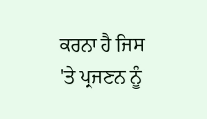ਕਰਨਾ ਹੈ ਜਿਸ 'ਤੇ ਪ੍ਰਜਣਨ ਨੂੰ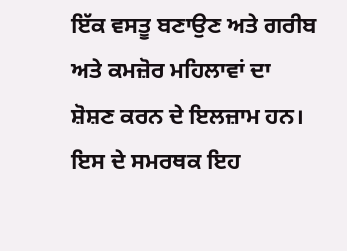ਇੱਕ ਵਸਤੂ ਬਣਾਉਣ ਅਤੇ ਗਰੀਬ ਅਤੇ ਕਮਜ਼ੋਰ ਮਹਿਲਾਵਾਂ ਦਾ ਸ਼ੋਸ਼ਣ ਕਰਨ ਦੇ ਇਲਜ਼ਾਮ ਹਨ।
ਇਸ ਦੇ ਸਮਰਥਕ ਇਹ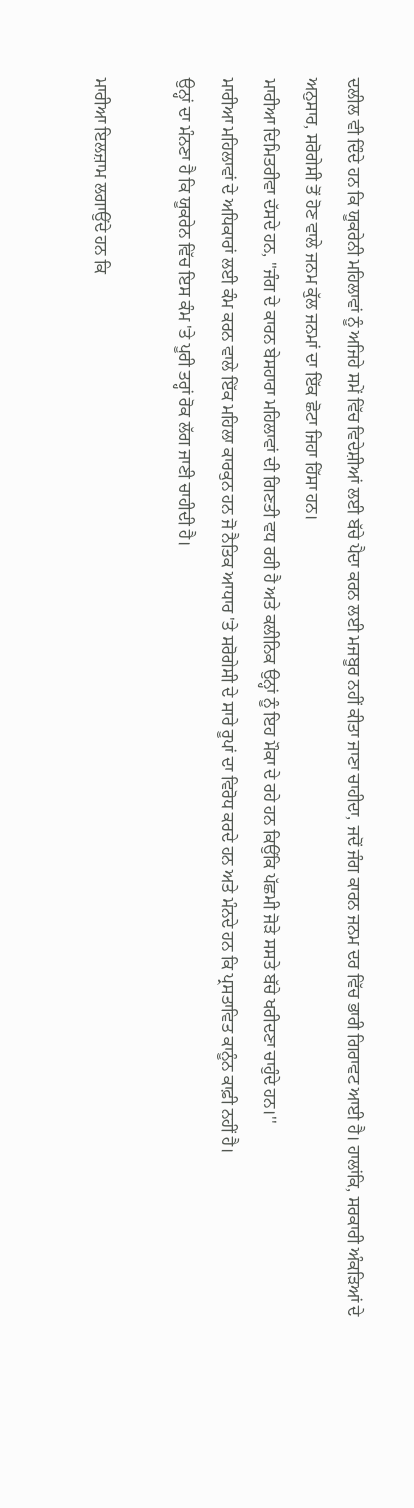ਦਲੀਲ ਵੀ ਦਿੰਦੇ ਹਨ ਕਿ ਯੂਕਰੇਨੀ ਮਹਿਲਾਵਾਂ ਨੂੰ ਅਜਿਹੇ ਸਮੇਂ ਵਿੱਚ ਵਿਦੇਸ਼ੀਆਂ ਲਈ ਬੱਚੇ ਪੈਦਾ ਕਰਨ ਲਈ ਮਜਬੂਰ ਨਹੀਂ ਕੀਤਾ ਜਾਣਾ ਚਾਹੀਦਾ, ਜਦੋਂ ਜੰਗ ਕਾਰਨ ਜਨਮ ਦਰ ਵਿੱਚ ਭਾਰੀ ਗਿਰਾਵਟ ਆਈ ਹੈ। ਹਾਲਾਂਕਿ, ਸਰਕਾਰੀ ਅੰਕੜਿਆਂ ਦੇ ਅਨੁਸਾਰ, ਸਰੋਗੇਸੀ ਤੋਂ ਹੋਣ ਵਾਲੇ ਜਨਮ ਕੁੱਲ ਜਨਮਾਂ ਦਾ ਇੱਕ ਛੋਟਾ ਜਿਹਾ ਹਿੱਸਾ ਹਨ।
ਮਾਰੀਆ ਦਿਮਿਤਰੀਵਾ ਦੱਸਦੇ ਹਨ, "ਜੰਗ ਦੇ ਕਾਰਨ ਬੇਸਹਾਰਾ ਮਹਿਲਾਵਾਂ ਦੀ ਗਿਣਤੀ ਵਧ ਰਹੀ ਹੈ ਅਤੇ ਕਲੀਨਿਕ ਉਨ੍ਹਾਂ ਨੂੰ ਇਹ ਮੌਕਾ ਦੇ ਰਹੇ ਹਨ ਕਿਉਂਕਿ ਪੱਛਮੀ ਜੋੜੇ ਸਸਤੇ ਬੱਚੇ ਖਰੀਦਣਾ ਚਾਹੁੰਦੇ ਹਨ।''
ਮਾਰੀਆ ਮਹਿਲਾਵਾਂ ਦੇ ਅਧਿਕਾਰਾਂ ਲਈ ਕੰਮ ਕਰਨ ਵਾਲੇ ਇੱਕ ਮਹਿਲਾ ਕਾਰਕੁਨ ਹਨ ਜੋ ਨੈਤਿਕ ਆਧਾਰ 'ਤੇ ਸਰੋਗੇਸੀ ਦੇ ਸਾਰੇ ਰੂਪਾਂ ਦਾ ਵਿਰੋਧ ਕਰਦੇ ਹਨ ਅਤੇ ਮੰਨਦੇ ਹਨ ਕਿ ਪ੍ਰਸਤਾਵਿਤ ਕਾਨੂੰਨ ਕਾਫ਼ੀ ਨਹੀਂ ਹੈ।
ਉਨ੍ਹਾਂ ਦਾ ਮੰਨਣਾ ਹੈ ਕਿ ਯੂਕਰੇਨ ਵਿੱਚ ਇਸ ਕੰਮ 'ਤੇ ਪੂਰੀ ਤਰ੍ਹਾਂ ਰੋਕ ਲੱਗ ਜਾਣੀ ਚਾਹੀਦੀ ਹੈ।

ਮਾਰੀਆ ਇਲਜ਼ਾਮ ਲਗਾਉਂਦੇ ਹਨ ਕਿ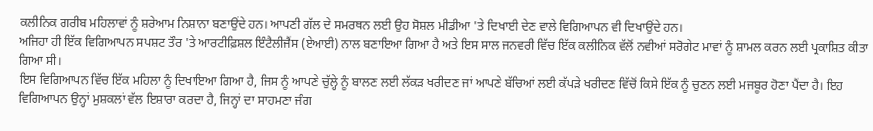ਕਲੀਨਿਕ ਗਰੀਬ ਮਹਿਲਾਵਾਂ ਨੂੰ ਸ਼ਰੇਆਮ ਨਿਸ਼ਾਨਾ ਬਣਾਉਂਦੇ ਹਨ। ਆਪਣੀ ਗੱਲ ਦੇ ਸਮਰਥਨ ਲਈ ਉਹ ਸੋਸ਼ਲ ਮੀਡੀਆ 'ਤੇ ਦਿਖਾਈ ਦੇਣ ਵਾਲੇ ਵਿਗਿਆਪਨ ਵੀ ਦਿਖਾਉਂਦੇ ਹਨ।
ਅਜਿਹਾ ਹੀ ਇੱਕ ਵਿਗਿਆਪਨ ਸਪਸ਼ਟ ਤੌਰ 'ਤੇ ਆਰਟੀਫ਼ਿਸ਼ਲ ਇੰਟੈਲੀਜੈਂਸ (ਏਆਈ) ਨਾਲ ਬਣਾਇਆ ਗਿਆ ਹੈ ਅਤੇ ਇਸ ਸਾਲ ਜਨਵਰੀ ਵਿੱਚ ਇੱਕ ਕਲੀਨਿਕ ਵੱਲੋਂ ਨਵੀਆਂ ਸਰੋਗੇਟ ਮਾਵਾਂ ਨੂੰ ਸ਼ਾਮਲ ਕਰਨ ਲਈ ਪ੍ਰਕਾਸ਼ਿਤ ਕੀਤਾ ਗਿਆ ਸੀ।
ਇਸ ਵਿਗਿਆਪਨ ਵਿੱਚ ਇੱਕ ਮਹਿਲਾ ਨੂੰ ਦਿਖਾਇਆ ਗਿਆ ਹੈ, ਜਿਸ ਨੂੰ ਆਪਣੇ ਚੁੱਲ੍ਹੇ ਨੂੰ ਬਾਲਣ ਲਈ ਲੱਕੜ ਖਰੀਦਣ ਜਾਂ ਆਪਣੇ ਬੱਚਿਆਂ ਲਈ ਕੱਪੜੇ ਖਰੀਦਣ ਵਿੱਚੋਂ ਕਿਸੇ ਇੱਕ ਨੂੰ ਚੁਣਨ ਲਈ ਮਜਬੂਰ ਹੋਣਾ ਪੈਂਦਾ ਹੈ। ਇਹ ਵਿਗਿਆਪਨ ਉਨ੍ਹਾਂ ਮੁਸ਼ਕਲਾਂ ਵੱਲ ਇਸ਼ਾਰਾ ਕਰਦਾ ਹੈ, ਜਿਨ੍ਹਾਂ ਦਾ ਸਾਹਮਣਾ ਜੰਗ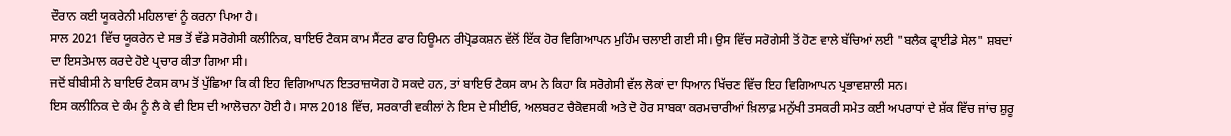ਦੌਰਾਨ ਕਈ ਯੂਕਰੇਨੀ ਮਹਿਲਾਵਾਂ ਨੂੰ ਕਰਨਾ ਪਿਆ ਹੈ।
ਸਾਲ 2021 ਵਿੱਚ ਯੂਕਰੇਨ ਦੇ ਸਭ ਤੋਂ ਵੱਡੇ ਸਰੋਗੇਸੀ ਕਲੀਨਿਕ, ਬਾਇਓ ਟੈਕਸ ਕਾਮ ਸੈਂਟਰ ਫਾਰ ਹਿਊਮਨ ਰੀਪ੍ਰੋਡਕਸ਼ਨ ਵੱਲੋਂ ਇੱਕ ਹੋਰ ਵਿਗਿਆਪਨ ਮੁਹਿੰਮ ਚਲਾਈ ਗਈ ਸੀ। ਉਸ ਵਿੱਚ ਸਰੋਗੇਸੀ ਤੋਂ ਹੋਣ ਵਾਲੇ ਬੱਚਿਆਂ ਲਈ "ਬਲੈਕ ਫ੍ਰਾਈਡੇ ਸੇਲ" ਸ਼ਬਦਾਂ ਦਾ ਇਸਤੇਮਾਲ ਕਰਦੇ ਹੋਏ ਪ੍ਰਚਾਰ ਕੀਤਾ ਗਿਆ ਸੀ।
ਜਦੋਂ ਬੀਬੀਸੀ ਨੇ ਬਾਇਓ ਟੈਕਸ ਕਾਮ ਤੋਂ ਪੁੱਛਿਆ ਕਿ ਕੀ ਇਹ ਵਿਗਿਆਪਨ ਇਤਰਾਜ਼ਯੋਗ ਹੋ ਸਕਦੇ ਹਨ, ਤਾਂ ਬਾਇਓ ਟੈਕਸ ਕਾਮ ਨੇ ਕਿਹਾ ਕਿ ਸਰੋਗੇਸੀ ਵੱਲ ਲੋਕਾਂ ਦਾ ਧਿਆਨ ਖਿੱਚਣ ਵਿੱਚ ਇਹ ਵਿਗਿਆਪਨ ਪ੍ਰਭਾਵਸ਼ਾਲੀ ਸਨ।
ਇਸ ਕਲੀਨਿਕ ਦੇ ਕੰਮ ਨੂੰ ਲੈ ਕੇ ਵੀ ਇਸ ਦੀ ਆਲੋਚਨਾ ਹੋਈ ਹੈ। ਸਾਲ 2018 ਵਿੱਚ, ਸਰਕਾਰੀ ਵਕੀਲਾਂ ਨੇ ਇਸ ਦੇ ਸੀਈਓ, ਅਲਬਰਟ ਚੈਕੋਵਸਕੀ ਅਤੇ ਦੋ ਹੋਰ ਸਾਬਕਾ ਕਰਮਚਾਰੀਆਂ ਖ਼ਿਲਾਫ਼ ਮਨੁੱਖੀ ਤਸਕਰੀ ਸਮੇਤ ਕਈ ਅਪਰਾਧਾਂ ਦੇ ਸ਼ੱਕ ਵਿੱਚ ਜਾਂਚ ਸ਼ੁਰੂ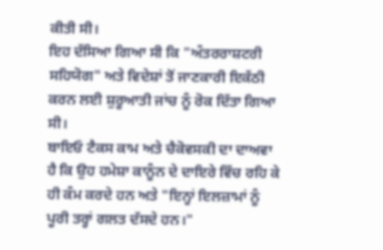ਕੀਤੀ ਸੀ।
ਇਹ ਦੱਸਿਆ ਗਿਆ ਸੀ ਕਿ "ਅੰਤਰਰਾਸ਼ਟਰੀ ਸਹਿਯੋਗ" ਅਤੇ ਵਿਦੇਸ਼ਾਂ ਤੋਂ ਜਾਣਕਾਰੀ ਇਕੱਠੀ ਕਰਨ ਲਈ ਸ਼ੁਰੂਆਤੀ ਜਾਂਚ ਨੂੰ ਰੋਕ ਦਿੱਤਾ ਗਿਆ ਸੀ।
ਬਾਇਓ ਟੈਕਸ ਕਾਮ ਅਤੇ ਚੈਕੋਵਸਕੀ ਦਾ ਦਾਅਵਾ ਹੈ ਕਿ ਉਹ ਹਮੇਸ਼ਾ ਕਾਨੂੰਨ ਦੇ ਦਾਇਰੇ ਵਿੱਚ ਰਹਿ ਕੇ ਹੀ ਕੰਮ ਕਰਦੇ ਹਨ ਅਤੇ "ਇਨ੍ਹਾਂ ਇਲਜ਼ਾਮਾਂ ਨੂੰ ਪੂਰੀ ਤਰ੍ਹਾਂ ਗਲਤ ਦੱਸਦੇ ਹਨ।"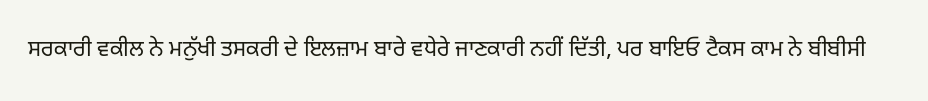ਸਰਕਾਰੀ ਵਕੀਲ ਨੇ ਮਨੁੱਖੀ ਤਸਕਰੀ ਦੇ ਇਲਜ਼ਾਮ ਬਾਰੇ ਵਧੇਰੇ ਜਾਣਕਾਰੀ ਨਹੀਂ ਦਿੱਤੀ, ਪਰ ਬਾਇਓ ਟੈਕਸ ਕਾਮ ਨੇ ਬੀਬੀਸੀ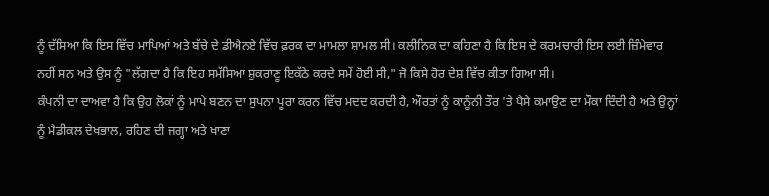ਨੂੰ ਦੱਸਿਆ ਕਿ ਇਸ ਵਿੱਚ ਮਾਪਿਆਂ ਅਤੇ ਬੱਚੇ ਦੇ ਡੀਐਨਏ ਵਿੱਚ ਫ਼ਰਕ ਦਾ ਮਾਮਲਾ ਸ਼ਾਮਲ ਸੀ। ਕਲੀਨਿਕ ਦਾ ਕਹਿਣਾ ਹੈ ਕਿ ਇਸ ਦੇ ਕਰਮਚਾਰੀ ਇਸ ਲਈ ਜ਼ਿੰਮੇਵਾਰ ਨਹੀਂ ਸਨ ਅਤੇ ਉਸ ਨੂੰ "ਲੱਗਦਾ ਹੈ ਕਿ ਇਹ ਸਮੱਸਿਆ ਸ਼ੁਕਰਾਣੂ ਇਕੱਠੇ ਕਰਦੇ ਸਮੇਂ ਹੋਈ ਸੀ," ਜੋ ਕਿਸੇ ਹੋਰ ਦੇਸ਼ ਵਿੱਚ ਕੀਤਾ ਗਿਆ ਸੀ।
ਕੰਪਨੀ ਦਾ ਦਾਅਵਾ ਹੈ ਕਿ ਉਹ ਲੋਕਾਂ ਨੂੰ ਮਾਪੇ ਬਣਨ ਦਾ ਸੁਪਨਾ ਪੂਰਾ ਕਰਨ ਵਿੱਚ ਮਦਦ ਕਰਦੀ ਹੈ, ਔਰਤਾਂ ਨੂੰ ਕਾਨੂੰਨੀ ਤੌਰ 'ਤੇ ਪੈਸੇ ਕਮਾਉਣ ਦਾ ਮੌਕਾ ਦਿੰਦੀ ਹੈ ਅਤੇ ਉਨ੍ਹਾਂ ਨੂੰ ਮੈਡੀਕਲ ਦੇਖਭਾਲ, ਰਹਿਣ ਦੀ ਜਗ੍ਹਾ ਅਤੇ ਖਾਣਾ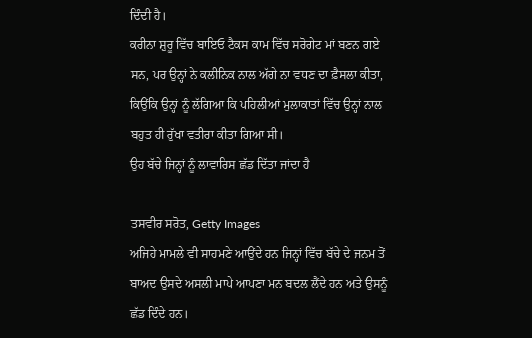ਦਿੰਦੀ ਹੈ।
ਕਰੀਨਾ ਸ਼ੁਰੂ ਵਿੱਚ ਬਾਇਓ ਟੈਕਸ ਕਾਮ ਵਿੱਚ ਸਰੋਗੇਟ ਮਾਂ ਬਣਨ ਗਏ ਸਨ, ਪਰ ਉਨ੍ਹਾਂ ਨੇ ਕਲੀਨਿਕ ਨਾਲ ਅੱਗੇ ਨਾ ਵਧਣ ਦਾ ਫ਼ੈਸਲਾ ਕੀਤਾ, ਕਿਉਂਕਿ ਉਨ੍ਹਾਂ ਨੂੰ ਲੱਗਿਆ ਕਿ ਪਹਿਲੀਆਂ ਮੁਲਾਕਾਤਾਂ ਵਿੱਚ ਉਨ੍ਹਾਂ ਨਾਲ ਬਹੁਤ ਹੀ ਰੁੱਖਾ ਵਤੀਰਾ ਕੀਤਾ ਗਿਆ ਸੀ।
ਉਹ ਬੱਚੇ ਜਿਨ੍ਹਾਂ ਨੂੰ ਲਾਵਾਰਿਸ ਛੱਡ ਦਿੱਤਾ ਜਾਂਦਾ ਹੈ

ਤਸਵੀਰ ਸਰੋਤ, Getty Images
ਅਜਿਹੇ ਮਾਮਲੇ ਵੀ ਸਾਹਮਣੇ ਆਉਂਦੇ ਹਨ ਜਿਨ੍ਹਾਂ ਵਿੱਚ ਬੱਚੇ ਦੇ ਜਨਮ ਤੋਂ ਬਾਅਦ ਉਸਦੇ ਅਸਲੀ ਮਾਪੇ ਆਪਣਾ ਮਨ ਬਦਲ ਲੈਂਦੇ ਹਨ ਅਤੇ ਉਸਨੂੰ ਛੱਡ ਦਿੰਦੇ ਹਨ।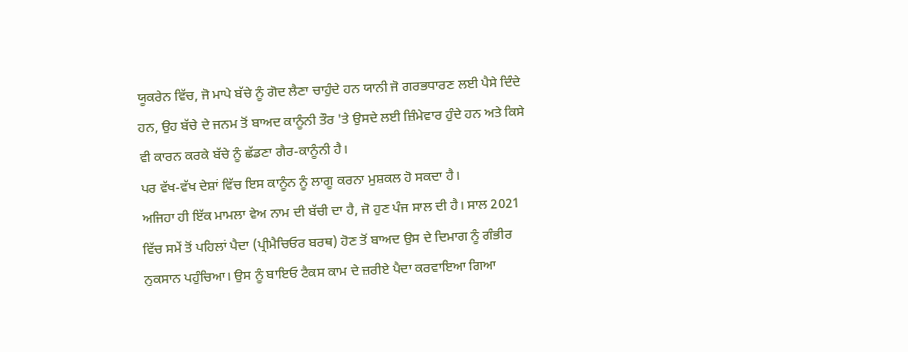ਯੂਕਰੇਨ ਵਿੱਚ, ਜੋ ਮਾਪੇ ਬੱਚੇ ਨੂੰ ਗੋਦ ਲੈਣਾ ਚਾਹੁੰਦੇ ਹਨ ਯਾਨੀ ਜੋ ਗਰਭਧਾਰਣ ਲਈ ਪੈਸੇ ਦਿੰਦੇ ਹਨ, ਉਹ ਬੱਚੇ ਦੇ ਜਨਮ ਤੋਂ ਬਾਅਦ ਕਾਨੂੰਨੀ ਤੌਰ 'ਤੇ ਉਸਦੇ ਲਈ ਜ਼ਿੰਮੇਵਾਰ ਹੁੰਦੇ ਹਨ ਅਤੇ ਕਿਸੇ ਵੀ ਕਾਰਨ ਕਰਕੇ ਬੱਚੇ ਨੂੰ ਛੱਡਣਾ ਗੈਰ-ਕਾਨੂੰਨੀ ਹੈ।
ਪਰ ਵੱਖ-ਵੱਖ ਦੇਸ਼ਾਂ ਵਿੱਚ ਇਸ ਕਾਨੂੰਨ ਨੂੰ ਲਾਗੂ ਕਰਨਾ ਮੁਸ਼ਕਲ ਹੋ ਸਕਦਾ ਹੈ।
ਅਜਿਹਾ ਹੀ ਇੱਕ ਮਾਮਲਾ ਵੇਅ ਨਾਮ ਦੀ ਬੱਚੀ ਦਾ ਹੈ, ਜੋ ਹੁਣ ਪੰਜ ਸਾਲ ਦੀ ਹੈ। ਸਾਲ 2021 ਵਿੱਚ ਸਮੇਂ ਤੋਂ ਪਹਿਲਾਂ ਪੈਦਾ (ਪ੍ਰੀਮੈਚਿਓਰ ਬਰਥ) ਹੋਣ ਤੋਂ ਬਾਅਦ ਉਸ ਦੇ ਦਿਮਾਗ ਨੂੰ ਗੰਭੀਰ ਨੁਕਸਾਨ ਪਹੁੰਚਿਆ। ਉਸ ਨੂੰ ਬਾਇਓ ਟੈਕਸ ਕਾਮ ਦੇ ਜ਼ਰੀਏ ਪੈਦਾ ਕਰਵਾਇਆ ਗਿਆ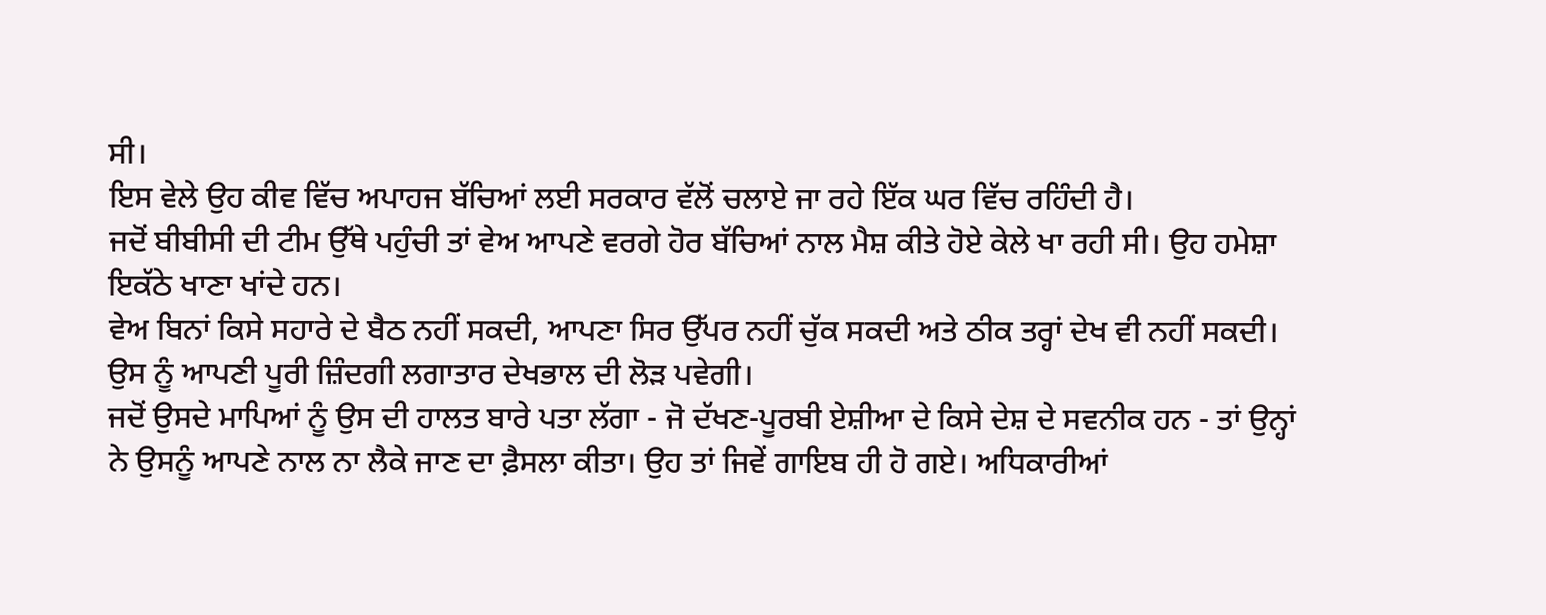ਸੀ।
ਇਸ ਵੇਲੇ ਉਹ ਕੀਵ ਵਿੱਚ ਅਪਾਹਜ ਬੱਚਿਆਂ ਲਈ ਸਰਕਾਰ ਵੱਲੋਂ ਚਲਾਏ ਜਾ ਰਹੇ ਇੱਕ ਘਰ ਵਿੱਚ ਰਹਿੰਦੀ ਹੈ।
ਜਦੋਂ ਬੀਬੀਸੀ ਦੀ ਟੀਮ ਉੱਥੇ ਪਹੁੰਚੀ ਤਾਂ ਵੇਅ ਆਪਣੇ ਵਰਗੇ ਹੋਰ ਬੱਚਿਆਂ ਨਾਲ ਮੈਸ਼ ਕੀਤੇ ਹੋਏ ਕੇਲੇ ਖਾ ਰਹੀ ਸੀ। ਉਹ ਹਮੇਸ਼ਾ ਇਕੱਠੇ ਖਾਣਾ ਖਾਂਦੇ ਹਨ।
ਵੇਅ ਬਿਨਾਂ ਕਿਸੇ ਸਹਾਰੇ ਦੇ ਬੈਠ ਨਹੀਂ ਸਕਦੀ, ਆਪਣਾ ਸਿਰ ਉੱਪਰ ਨਹੀਂ ਚੁੱਕ ਸਕਦੀ ਅਤੇ ਠੀਕ ਤਰ੍ਹਾਂ ਦੇਖ ਵੀ ਨਹੀਂ ਸਕਦੀ। ਉਸ ਨੂੰ ਆਪਣੀ ਪੂਰੀ ਜ਼ਿੰਦਗੀ ਲਗਾਤਾਰ ਦੇਖਭਾਲ ਦੀ ਲੋੜ ਪਵੇਗੀ।
ਜਦੋਂ ਉਸਦੇ ਮਾਪਿਆਂ ਨੂੰ ਉਸ ਦੀ ਹਾਲਤ ਬਾਰੇ ਪਤਾ ਲੱਗਾ - ਜੋ ਦੱਖਣ-ਪੂਰਬੀ ਏਸ਼ੀਆ ਦੇ ਕਿਸੇ ਦੇਸ਼ ਦੇ ਸਵਨੀਕ ਹਨ - ਤਾਂ ਉਨ੍ਹਾਂ ਨੇ ਉਸਨੂੰ ਆਪਣੇ ਨਾਲ ਨਾ ਲੈਕੇ ਜਾਣ ਦਾ ਫ਼ੈਸਲਾ ਕੀਤਾ। ਉਹ ਤਾਂ ਜਿਵੇਂ ਗਾਇਬ ਹੀ ਹੋ ਗਏ। ਅਧਿਕਾਰੀਆਂ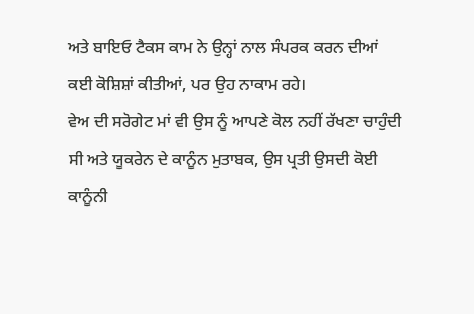ਅਤੇ ਬਾਇਓ ਟੈਕਸ ਕਾਮ ਨੇ ਉਨ੍ਹਾਂ ਨਾਲ ਸੰਪਰਕ ਕਰਨ ਦੀਆਂ ਕਈ ਕੋਸ਼ਿਸ਼ਾਂ ਕੀਤੀਆਂ, ਪਰ ਉਹ ਨਾਕਾਮ ਰਹੇ।
ਵੇਅ ਦੀ ਸਰੋਗੇਟ ਮਾਂ ਵੀ ਉਸ ਨੂੰ ਆਪਣੇ ਕੋਲ ਨਹੀਂ ਰੱਖਣਾ ਚਾਹੁੰਦੀ ਸੀ ਅਤੇ ਯੂਕਰੇਨ ਦੇ ਕਾਨੂੰਨ ਮੁਤਾਬਕ, ਉਸ ਪ੍ਰਤੀ ਉਸਦੀ ਕੋਈ ਕਾਨੂੰਨੀ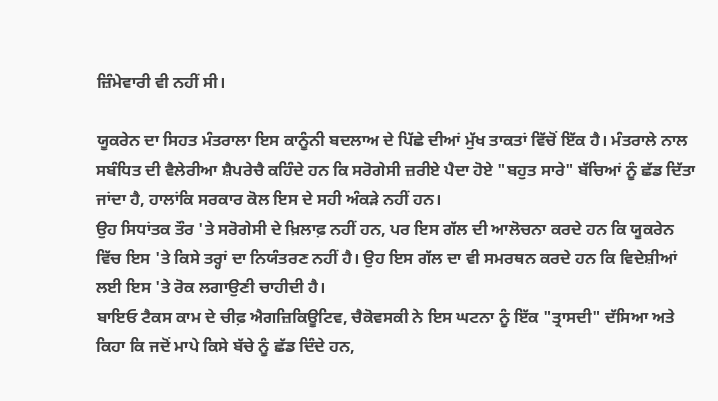ਜ਼ਿੰਮੇਵਾਰੀ ਵੀ ਨਹੀਂ ਸੀ।

ਯੂਕਰੇਨ ਦਾ ਸਿਹਤ ਮੰਤਰਾਲਾ ਇਸ ਕਾਨੂੰਨੀ ਬਦਲਾਅ ਦੇ ਪਿੱਛੇ ਦੀਆਂ ਮੁੱਖ ਤਾਕਤਾਂ ਵਿੱਚੋਂ ਇੱਕ ਹੈ। ਮੰਤਰਾਲੇ ਨਾਲ ਸਬੰਧਿਤ ਦੀ ਵੈਲੇਰੀਆ ਸ਼ੈਪਰੇਚੈ ਕਹਿੰਦੇ ਹਨ ਕਿ ਸਰੋਗੇਸੀ ਜ਼ਰੀਏ ਪੈਦਾ ਹੋਏ "ਬਹੁਤ ਸਾਰੇ" ਬੱਚਿਆਂ ਨੂੰ ਛੱਡ ਦਿੱਤਾ ਜਾਂਦਾ ਹੈ, ਹਾਲਾਂਕਿ ਸਰਕਾਰ ਕੋਲ ਇਸ ਦੇ ਸਹੀ ਅੰਕੜੇ ਨਹੀਂ ਹਨ।
ਉਹ ਸਿਧਾਂਤਕ ਤੌਰ 'ਤੇ ਸਰੋਗੇਸੀ ਦੇ ਖ਼ਿਲਾਫ਼ ਨਹੀਂ ਹਨ, ਪਰ ਇਸ ਗੱਲ ਦੀ ਆਲੋਚਨਾ ਕਰਦੇ ਹਨ ਕਿ ਯੂਕਰੇਨ ਵਿੱਚ ਇਸ 'ਤੇ ਕਿਸੇ ਤਰ੍ਹਾਂ ਦਾ ਨਿਯੰਤਰਣ ਨਹੀਂ ਹੈ। ਉਹ ਇਸ ਗੱਲ ਦਾ ਵੀ ਸਮਰਥਨ ਕਰਦੇ ਹਨ ਕਿ ਵਿਦੇਸ਼ੀਆਂ ਲਈ ਇਸ 'ਤੇ ਰੋਕ ਲਗਾਉਣੀ ਚਾਹੀਦੀ ਹੈ।
ਬਾਇਓ ਟੈਕਸ ਕਾਮ ਦੇ ਚੀਫ਼ ਐਗਜ਼ਿਕਿਊਟਿਵ, ਚੈਕੋਵਸਕੀ ਨੇ ਇਸ ਘਟਨਾ ਨੂੰ ਇੱਕ "ਤ੍ਰਾਸਦੀ" ਦੱਸਿਆ ਅਤੇ ਕਿਹਾ ਕਿ ਜਦੋਂ ਮਾਪੇ ਕਿਸੇ ਬੱਚੇ ਨੂੰ ਛੱਡ ਦਿੰਦੇ ਹਨ,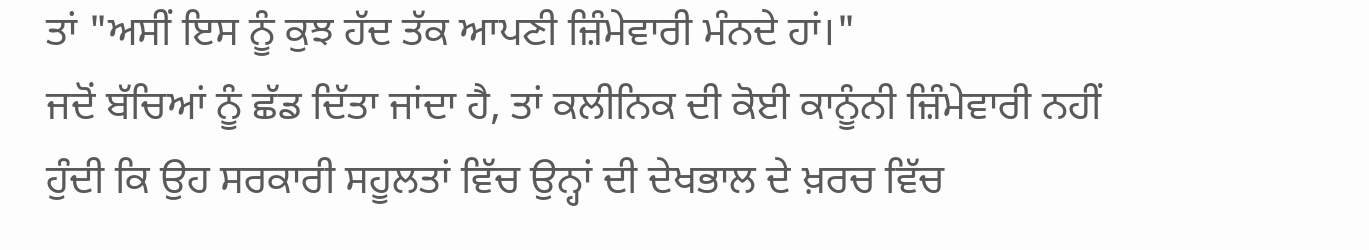ਤਾਂ "ਅਸੀਂ ਇਸ ਨੂੰ ਕੁਝ ਹੱਦ ਤੱਕ ਆਪਣੀ ਜ਼ਿੰਮੇਵਾਰੀ ਮੰਨਦੇ ਹਾਂ।"
ਜਦੋਂ ਬੱਚਿਆਂ ਨੂੰ ਛੱਡ ਦਿੱਤਾ ਜਾਂਦਾ ਹੈ, ਤਾਂ ਕਲੀਨਿਕ ਦੀ ਕੋਈ ਕਾਨੂੰਨੀ ਜ਼ਿੰਮੇਵਾਰੀ ਨਹੀਂ ਹੁੰਦੀ ਕਿ ਉਹ ਸਰਕਾਰੀ ਸਹੂਲਤਾਂ ਵਿੱਚ ਉਨ੍ਹਾਂ ਦੀ ਦੇਖਭਾਲ ਦੇ ਖ਼ਰਚ ਵਿੱਚ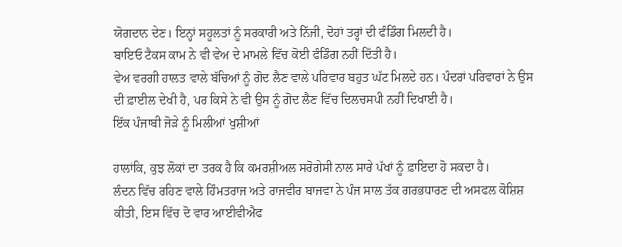ਯੋਗਦਾਨ ਦੇਣ। ਇਨ੍ਹਾਂ ਸਹੂਲਤਾਂ ਨੂੰ ਸਰਕਾਰੀ ਅਤੇ ਨਿੱਜੀ, ਦੋਹਾਂ ਤਰ੍ਹਾਂ ਦੀ ਫੰਡਿੰਗ ਮਿਲਦੀ ਹੈ।
ਬਾਇਓ ਟੈਕਸ ਕਾਮ ਨੇ ਵੀ ਵੇਅ ਦੇ ਮਾਮਲੇ ਵਿੱਚ ਕੋਈ ਫੰਡਿੰਗ ਨਹੀਂ ਦਿੱਤੀ ਹੈ।
ਵੇਅ ਵਰਗੀ ਹਾਲਤ ਵਾਲੇ ਬੱਚਿਆਂ ਨੂੰ ਗੋਦ ਲੈਣ ਵਾਲੇ ਪਰਿਵਾਰ ਬਹੁਤ ਘੱਟ ਮਿਲਦੇ ਹਨ। ਪੰਦਰਾਂ ਪਰਿਵਾਰਾਂ ਨੇ ਉਸ ਦੀ ਫ਼ਾਈਲ ਦੇਖੀ ਹੈ, ਪਰ ਕਿਸੇ ਨੇ ਵੀ ਉਸ ਨੂੰ ਗੋਦ ਲੈਣ ਵਿੱਚ ਦਿਲਚਸਪੀ ਨਹੀਂ ਦਿਖਾਈ ਹੈ।
ਇੱਕ ਪੰਜਾਬੀ ਜੋੜੇ ਨੂੰ ਮਿਲੀਆਂ ਖੁਸ਼ੀਆਂ

ਹਾਲਾਂਕਿ, ਕੁਝ ਲੋਕਾਂ ਦਾ ਤਰਕ ਹੈ ਕਿ ਕਮਰਸ਼ੀਅਲ ਸਰੋਗੇਸੀ ਨਾਲ ਸਾਰੇ ਪੱਖਾਂ ਨੂੰ ਫ਼ਾਇਦਾ ਹੋ ਸਕਦਾ ਹੈ।
ਲੰਦਨ ਵਿੱਚ ਰਹਿਣ ਵਾਲੇ ਹਿੰਮਤਰਾਜ ਅਤੇ ਰਾਜਵੀਰ ਬਾਜਵਾ ਨੇ ਪੰਜ ਸਾਲ ਤੱਕ ਗਰਭਧਾਰਣ ਦੀ ਅਸਫਲ ਕੋਸ਼ਿਸ਼ ਕੀਤੀ, ਇਸ ਵਿੱਚ ਦੋ ਵਾਰ ਆਈਵੀਐਫ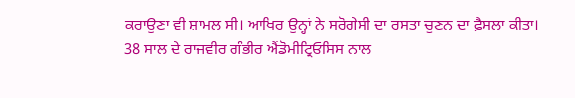ਕਰਾਉਣਾ ਵੀ ਸ਼ਾਮਲ ਸੀ। ਆਖਿਰ ਉਨ੍ਹਾਂ ਨੇ ਸਰੋਗੇਸੀ ਦਾ ਰਸਤਾ ਚੁਣਨ ਦਾ ਫ਼ੈਸਲਾ ਕੀਤਾ।
38 ਸਾਲ ਦੇ ਰਾਜਵੀਰ ਗੰਭੀਰ ਐਂਡੋਮੀਟ੍ਰਿਓਸਿਸ ਨਾਲ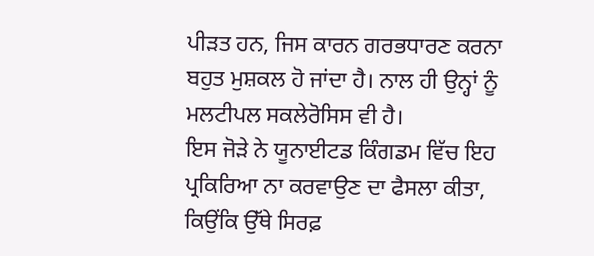ਪੀੜਤ ਹਨ, ਜਿਸ ਕਾਰਨ ਗਰਭਧਾਰਣ ਕਰਨਾ ਬਹੁਤ ਮੁਸ਼ਕਲ ਹੋ ਜਾਂਦਾ ਹੈ। ਨਾਲ ਹੀ ਉਨ੍ਹਾਂ ਨੂੰ ਮਲਟੀਪਲ ਸਕਲੇਰੋਸਿਸ ਵੀ ਹੈ।
ਇਸ ਜੋੜੇ ਨੇ ਯੂਨਾਈਟਡ ਕਿੰਗਡਮ ਵਿੱਚ ਇਹ ਪ੍ਰਕਿਰਿਆ ਨਾ ਕਰਵਾਉਣ ਦਾ ਫੈਸਲਾ ਕੀਤਾ, ਕਿਉਂਕਿ ਉੱਥੇ ਸਿਰਫ਼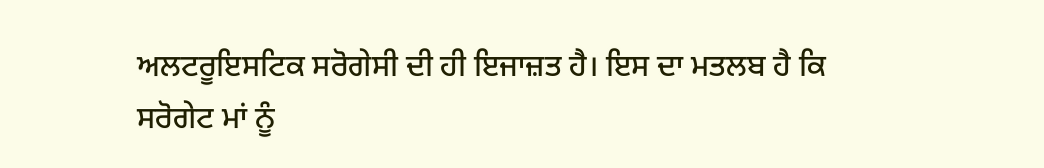ਅਲਟਰੂਇਸਟਿਕ ਸਰੋਗੇਸੀ ਦੀ ਹੀ ਇਜਾਜ਼ਤ ਹੈ। ਇਸ ਦਾ ਮਤਲਬ ਹੈ ਕਿ ਸਰੋਗੇਟ ਮਾਂ ਨੂੰ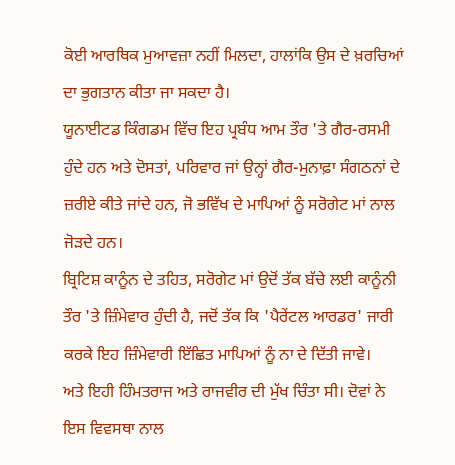ਕੋਈ ਆਰਥਿਕ ਮੁਆਵਜ਼ਾ ਨਹੀਂ ਮਿਲਦਾ, ਹਾਲਾਂਕਿ ਉਸ ਦੇ ਖ਼ਰਚਿਆਂ ਦਾ ਭੁਗਤਾਨ ਕੀਤਾ ਜਾ ਸਕਦਾ ਹੈ।
ਯੂਨਾਈਟਡ ਕਿੰਗਡਮ ਵਿੱਚ ਇਹ ਪ੍ਰਬੰਧ ਆਮ ਤੌਰ 'ਤੇ ਗੈਰ-ਰਸਮੀ ਹੁੰਦੇ ਹਨ ਅਤੇ ਦੋਸਤਾਂ, ਪਰਿਵਾਰ ਜਾਂ ਉਨ੍ਹਾਂ ਗੈਰ-ਮੁਨਾਫ਼ਾ ਸੰਗਠਨਾਂ ਦੇ ਜ਼ਰੀਏ ਕੀਤੇ ਜਾਂਦੇ ਹਨ, ਜੋ ਭਵਿੱਖ ਦੇ ਮਾਪਿਆਂ ਨੂੰ ਸਰੋਗੇਟ ਮਾਂ ਨਾਲ ਜੋੜਦੇ ਹਨ।
ਬ੍ਰਿਟਿਸ਼ ਕਾਨੂੰਨ ਦੇ ਤਹਿਤ, ਸਰੋਗੇਟ ਮਾਂ ਉਦੋਂ ਤੱਕ ਬੱਚੇ ਲਈ ਕਾਨੂੰਨੀ ਤੌਰ 'ਤੇ ਜ਼ਿੰਮੇਵਾਰ ਹੁੰਦੀ ਹੈ, ਜਦੋਂ ਤੱਕ ਕਿ 'ਪੈਰੇਂਟਲ ਆਰਡਰ' ਜਾਰੀ ਕਰਕੇ ਇਹ ਜ਼ਿੰਮੇਵਾਰੀ ਇੱਛਿਤ ਮਾਪਿਆਂ ਨੂੰ ਨਾ ਦੇ ਦਿੱਤੀ ਜਾਵੇ।
ਅਤੇ ਇਹੀ ਹਿੰਮਤਰਾਜ ਅਤੇ ਰਾਜਵੀਰ ਦੀ ਮੁੱਖ ਚਿੰਤਾ ਸੀ। ਦੋਵਾਂ ਨੇ ਇਸ ਵਿਵਸਥਾ ਨਾਲ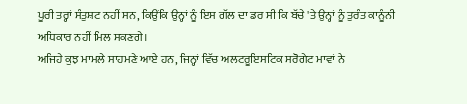ਪੂਰੀ ਤਰ੍ਹਾਂ ਸੰਤੁਸ਼ਟ ਨਹੀਂ ਸਨ, ਕਿਉਂਕਿ ਉਨ੍ਹਾਂ ਨੂੰ ਇਸ ਗੱਲ ਦਾ ਡਰ ਸੀ ਕਿ ਬੱਚੇ 'ਤੇ ਉਨ੍ਹਾਂ ਨੂੰ ਤੁਰੰਤ ਕਾਨੂੰਨੀ ਅਧਿਕਾਰ ਨਹੀਂ ਮਿਲ ਸਕਣਗੇ।
ਅਜਿਹੇ ਕੁਝ ਮਾਮਲੇ ਸਾਹਮਣੇ ਆਏ ਹਨ, ਜਿਨ੍ਹਾਂ ਵਿੱਚ ਅਲਟਰੂਇਸਟਿਕ ਸਰੋਗੇਟ ਮਾਵਾਂ ਨੇ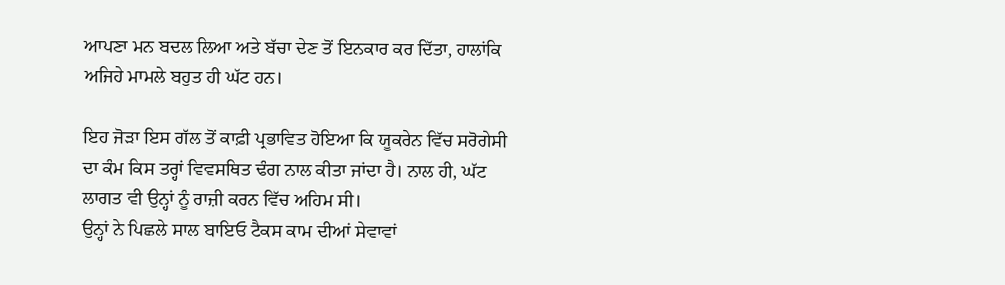ਆਪਣਾ ਮਨ ਬਦਲ ਲਿਆ ਅਤੇ ਬੱਚਾ ਦੇਣ ਤੋਂ ਇਨਕਾਰ ਕਰ ਦਿੱਤਾ, ਹਾਲਾਂਕਿ ਅਜਿਹੇ ਮਾਮਲੇ ਬਹੁਤ ਹੀ ਘੱਟ ਹਨ।

ਇਹ ਜੋੜਾ ਇਸ ਗੱਲ ਤੋਂ ਕਾਫ਼ੀ ਪ੍ਰਭਾਵਿਤ ਹੋਇਆ ਕਿ ਯੂਕਰੇਨ ਵਿੱਚ ਸਰੋਗੇਸੀ ਦਾ ਕੰਮ ਕਿਸ ਤਰ੍ਹਾਂ ਵਿਵਸਥਿਤ ਢੰਗ ਨਾਲ ਕੀਤਾ ਜਾਂਦਾ ਹੈ। ਨਾਲ ਹੀ, ਘੱਟ ਲਾਗਤ ਵੀ ਉਨ੍ਹਾਂ ਨੂੰ ਰਾਜ਼ੀ ਕਰਨ ਵਿੱਚ ਅਹਿਮ ਸੀ।
ਉਨ੍ਹਾਂ ਨੇ ਪਿਛਲੇ ਸਾਲ ਬਾਇਓ ਟੈਕਸ ਕਾਮ ਦੀਆਂ ਸੇਵਾਵਾਂ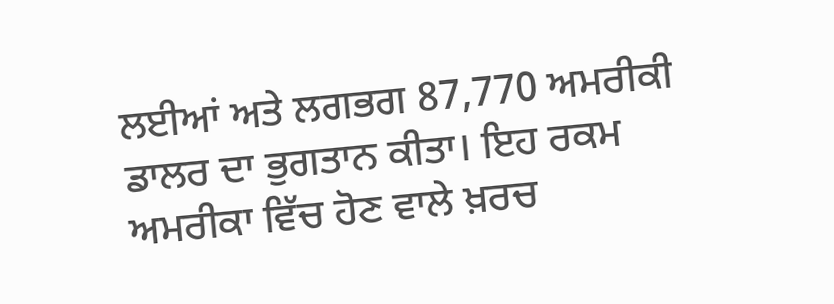ਲਈਆਂ ਅਤੇ ਲਗਭਗ 87,770 ਅਮਰੀਕੀ ਡਾਲਰ ਦਾ ਭੁਗਤਾਨ ਕੀਤਾ। ਇਹ ਰਕਮ ਅਮਰੀਕਾ ਵਿੱਚ ਹੋਣ ਵਾਲੇ ਖ਼ਰਚ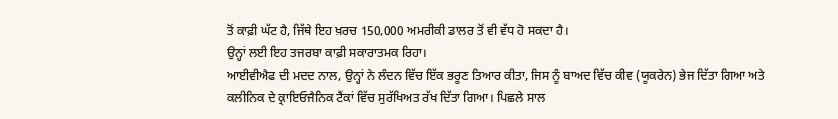ਤੋਂ ਕਾਫ਼ੀ ਘੱਟ ਹੈ, ਜਿੱਥੇ ਇਹ ਖ਼ਰਚ 150,000 ਅਮਰੀਕੀ ਡਾਲਰ ਤੋਂ ਵੀ ਵੱਧ ਹੋ ਸਕਦਾ ਹੈ।
ਉਨ੍ਹਾਂ ਲਈ ਇਹ ਤਜਰਬਾ ਕਾਫ਼ੀ ਸਕਾਰਾਤਮਕ ਰਿਹਾ।
ਆਈਵੀਐਫ ਦੀ ਮਦਦ ਨਾਲ, ਉਨ੍ਹਾਂ ਨੇ ਲੰਦਨ ਵਿੱਚ ਇੱਕ ਭਰੂਣ ਤਿਆਰ ਕੀਤਾ, ਜਿਸ ਨੂੰ ਬਾਅਦ ਵਿੱਚ ਕੀਵ (ਯੂਕਰੇਨ) ਭੇਜ ਦਿੱਤਾ ਗਿਆ ਅਤੇ ਕਲੀਨਿਕ ਦੇ ਕ੍ਰਾਇਓਜੈਨਿਕ ਟੈਂਕਾਂ ਵਿੱਚ ਸੁਰੱਖਿਅਤ ਰੱਖ ਦਿੱਤਾ ਗਿਆ। ਪਿਛਲੇ ਸਾਲ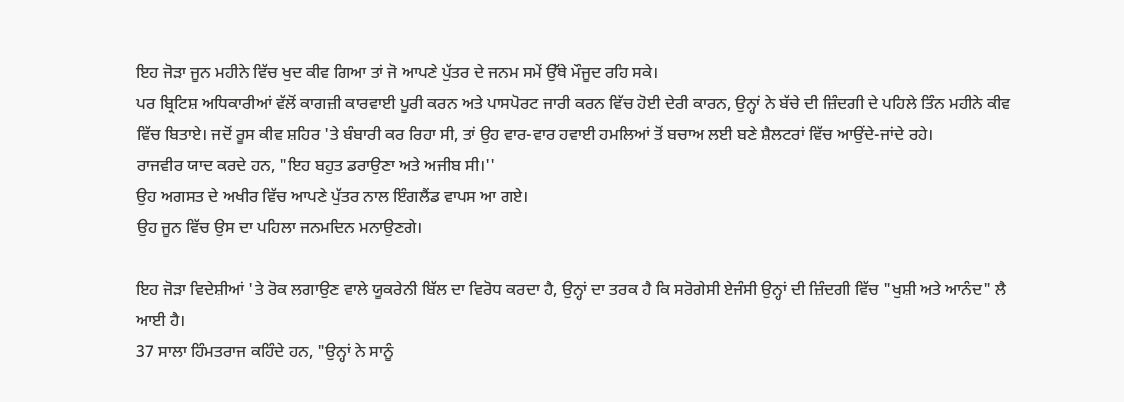ਇਹ ਜੋੜਾ ਜੂਨ ਮਹੀਨੇ ਵਿੱਚ ਖੁਦ ਕੀਵ ਗਿਆ ਤਾਂ ਜੋ ਆਪਣੇ ਪੁੱਤਰ ਦੇ ਜਨਮ ਸਮੇਂ ਉੱਥੇ ਮੌਜੂਦ ਰਹਿ ਸਕੇ।
ਪਰ ਬ੍ਰਿਟਿਸ਼ ਅਧਿਕਾਰੀਆਂ ਵੱਲੋਂ ਕਾਗਜ਼ੀ ਕਾਰਵਾਈ ਪੂਰੀ ਕਰਨ ਅਤੇ ਪਾਸਪੋਰਟ ਜਾਰੀ ਕਰਨ ਵਿੱਚ ਹੋਈ ਦੇਰੀ ਕਾਰਨ, ਉਨ੍ਹਾਂ ਨੇ ਬੱਚੇ ਦੀ ਜ਼ਿੰਦਗੀ ਦੇ ਪਹਿਲੇ ਤਿੰਨ ਮਹੀਨੇ ਕੀਵ ਵਿੱਚ ਬਿਤਾਏ। ਜਦੋਂ ਰੂਸ ਕੀਵ ਸ਼ਹਿਰ 'ਤੇ ਬੰਬਾਰੀ ਕਰ ਰਿਹਾ ਸੀ, ਤਾਂ ਉਹ ਵਾਰ-ਵਾਰ ਹਵਾਈ ਹਮਲਿਆਂ ਤੋਂ ਬਚਾਅ ਲਈ ਬਣੇ ਸ਼ੈਲਟਰਾਂ ਵਿੱਚ ਆਉਂਦੇ-ਜਾਂਦੇ ਰਹੇ।
ਰਾਜਵੀਰ ਯਾਦ ਕਰਦੇ ਹਨ, "ਇਹ ਬਹੁਤ ਡਰਾਉਣਾ ਅਤੇ ਅਜੀਬ ਸੀ।''
ਉਹ ਅਗਸਤ ਦੇ ਅਖੀਰ ਵਿੱਚ ਆਪਣੇ ਪੁੱਤਰ ਨਾਲ ਇੰਗਲੈਂਡ ਵਾਪਸ ਆ ਗਏ।
ਉਹ ਜੂਨ ਵਿੱਚ ਉਸ ਦਾ ਪਹਿਲਾ ਜਨਮਦਿਨ ਮਨਾਉਣਗੇ।

ਇਹ ਜੋੜਾ ਵਿਦੇਸ਼ੀਆਂ 'ਤੇ ਰੋਕ ਲਗਾਉਣ ਵਾਲੇ ਯੂਕਰੇਨੀ ਬਿੱਲ ਦਾ ਵਿਰੋਧ ਕਰਦਾ ਹੈ, ਉਨ੍ਹਾਂ ਦਾ ਤਰਕ ਹੈ ਕਿ ਸਰੋਗੇਸੀ ਏਜੰਸੀ ਉਨ੍ਹਾਂ ਦੀ ਜ਼ਿੰਦਗੀ ਵਿੱਚ "ਖੁਸ਼ੀ ਅਤੇ ਆਨੰਦ" ਲੈ ਆਈ ਹੈ।
37 ਸਾਲਾ ਹਿੰਮਤਰਾਜ ਕਹਿੰਦੇ ਹਨ, "ਉਨ੍ਹਾਂ ਨੇ ਸਾਨੂੰ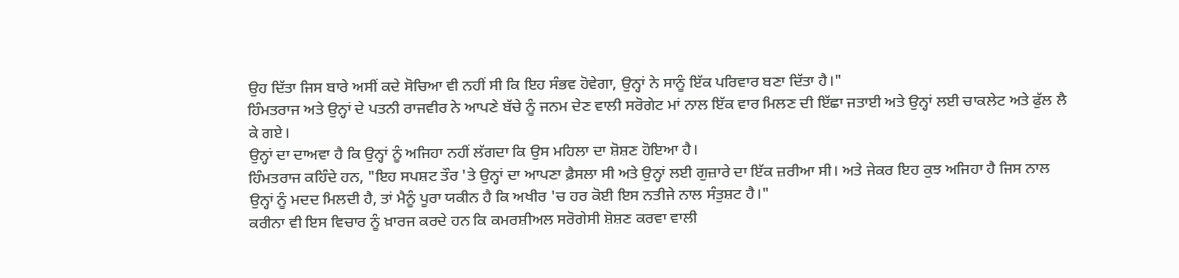ਉਹ ਦਿੱਤਾ ਜਿਸ ਬਾਰੇ ਅਸੀਂ ਕਦੇ ਸੋਚਿਆ ਵੀ ਨਹੀਂ ਸੀ ਕਿ ਇਹ ਸੰਭਵ ਹੋਵੇਗਾ, ਉਨ੍ਹਾਂ ਨੇ ਸਾਨੂੰ ਇੱਕ ਪਰਿਵਾਰ ਬਣਾ ਦਿੱਤਾ ਹੈ।"
ਹਿੰਮਤਰਾਜ ਅਤੇ ਉਨ੍ਹਾਂ ਦੇ ਪਤਨੀ ਰਾਜਵੀਰ ਨੇ ਆਪਣੇ ਬੱਚੇ ਨੂੰ ਜਨਮ ਦੇਣ ਵਾਲੀ ਸਰੋਗੇਟ ਮਾਂ ਨਾਲ ਇੱਕ ਵਾਰ ਮਿਲਣ ਦੀ ਇੱਛਾ ਜਤਾਈ ਅਤੇ ਉਨ੍ਹਾਂ ਲਈ ਚਾਕਲੇਟ ਅਤੇ ਫੁੱਲ ਲੈ ਕੇ ਗਏ।
ਉਨ੍ਹਾਂ ਦਾ ਦਾਅਵਾ ਹੈ ਕਿ ਉਨ੍ਹਾਂ ਨੂੰ ਅਜਿਹਾ ਨਹੀਂ ਲੱਗਦਾ ਕਿ ਉਸ ਮਹਿਲਾ ਦਾ ਸ਼ੋਸ਼ਣ ਹੋਇਆ ਹੈ।
ਹਿੰਮਤਰਾਜ ਕਹਿੰਦੇ ਹਨ, "ਇਹ ਸਪਸ਼ਟ ਤੌਰ 'ਤੇ ਉਨ੍ਹਾਂ ਦਾ ਆਪਣਾ ਫ਼ੈਸਲਾ ਸੀ ਅਤੇ ਉਨ੍ਹਾਂ ਲਈ ਗੁਜ਼ਾਰੇ ਦਾ ਇੱਕ ਜ਼ਰੀਆ ਸੀ। ਅਤੇ ਜੇਕਰ ਇਹ ਕੁਝ ਅਜਿਹਾ ਹੈ ਜਿਸ ਨਾਲ ਉਨ੍ਹਾਂ ਨੂੰ ਮਦਦ ਮਿਲਦੀ ਹੈ, ਤਾਂ ਮੈਨੂੰ ਪੂਰਾ ਯਕੀਨ ਹੈ ਕਿ ਅਖੀਰ 'ਚ ਹਰ ਕੋਈ ਇਸ ਨਤੀਜੇ ਨਾਲ ਸੰਤੁਸ਼ਟ ਹੈ।"
ਕਰੀਨਾ ਵੀ ਇਸ ਵਿਚਾਰ ਨੂੰ ਖ਼ਾਰਜ ਕਰਦੇ ਹਨ ਕਿ ਕਮਰਸ਼ੀਅਲ ਸਰੋਗੇਸੀ ਸ਼ੋਸ਼ਣ ਕਰਵਾ ਵਾਲੀ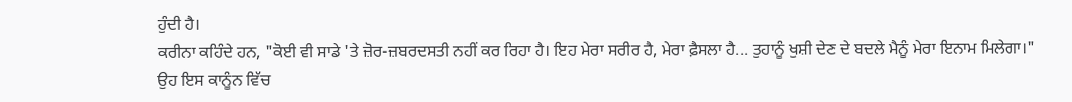ਹੁੰਦੀ ਹੈ।
ਕਰੀਨਾ ਕਹਿੰਦੇ ਹਨ, "ਕੋਈ ਵੀ ਸਾਡੇ 'ਤੇ ਜ਼ੋਰ-ਜ਼ਬਰਦਸਤੀ ਨਹੀਂ ਕਰ ਰਿਹਾ ਹੈ। ਇਹ ਮੇਰਾ ਸਰੀਰ ਹੈ, ਮੇਰਾ ਫ਼ੈਸਲਾ ਹੈ... ਤੁਹਾਨੂੰ ਖੁਸ਼ੀ ਦੇਣ ਦੇ ਬਦਲੇ ਮੈਨੂੰ ਮੇਰਾ ਇਨਾਮ ਮਿਲੇਗਾ।"
ਉਹ ਇਸ ਕਾਨੂੰਨ ਵਿੱਚ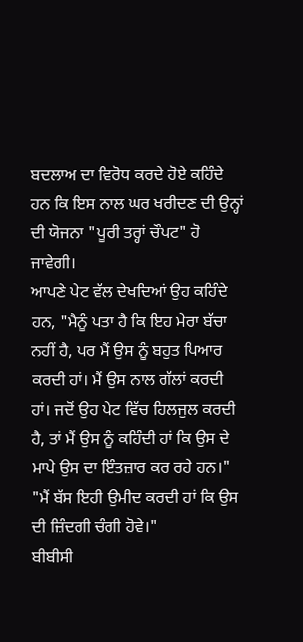ਬਦਲਾਅ ਦਾ ਵਿਰੋਧ ਕਰਦੇ ਹੋਏ ਕਹਿੰਦੇ ਹਨ ਕਿ ਇਸ ਨਾਲ ਘਰ ਖਰੀਦਣ ਦੀ ਉਨ੍ਹਾਂ ਦੀ ਯੋਜਨਾ "ਪੂਰੀ ਤਰ੍ਹਾਂ ਚੌਪਟ" ਹੋ ਜਾਵੇਗੀ।
ਆਪਣੇ ਪੇਟ ਵੱਲ ਦੇਖਦਿਆਂ ਉਹ ਕਹਿੰਦੇ ਹਨ, "ਮੈਨੂੰ ਪਤਾ ਹੈ ਕਿ ਇਹ ਮੇਰਾ ਬੱਚਾ ਨਹੀਂ ਹੈ, ਪਰ ਮੈਂ ਉਸ ਨੂੰ ਬਹੁਤ ਪਿਆਰ ਕਰਦੀ ਹਾਂ। ਮੈਂ ਉਸ ਨਾਲ ਗੱਲਾਂ ਕਰਦੀ ਹਾਂ। ਜਦੋਂ ਉਹ ਪੇਟ ਵਿੱਚ ਹਿਲਜੁਲ ਕਰਦੀ ਹੈ, ਤਾਂ ਮੈਂ ਉਸ ਨੂੰ ਕਹਿੰਦੀ ਹਾਂ ਕਿ ਉਸ ਦੇ ਮਾਪੇ ਉਸ ਦਾ ਇੰਤਜ਼ਾਰ ਕਰ ਰਹੇ ਹਨ।"
"ਮੈਂ ਬੱਸ ਇਹੀ ਉਮੀਦ ਕਰਦੀ ਹਾਂ ਕਿ ਉਸ ਦੀ ਜ਼ਿੰਦਗੀ ਚੰਗੀ ਹੋਵੇ।"
ਬੀਬੀਸੀ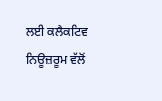ਲਈ ਕਲੈਕਟਿਵ ਨਿਊਜ਼ਰੂਮ ਵੱਲੋਂ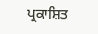ਪ੍ਰਕਾਸ਼ਿਤ